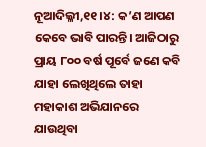ନୂଆଦିଲ୍ଳୀ,୧୧।୪: କ’ଣ ଆପଣ କେବେ ଭାବି ପାରନ୍ତି। ଆଜିଠାରୁ ପ୍ରାୟ ୮୦୦ ବର୍ଷ ପୂର୍ବେ ଜଣେ କବି ଯାହା ଲେଖିଥିଲେ ତାହା ମହାକାଶ ଅଭିଯାନରେ ଯାଉଥିବା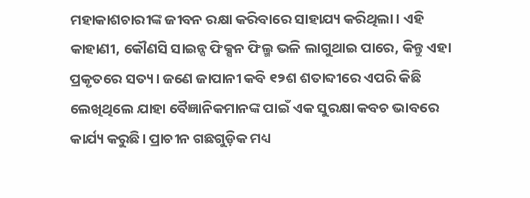ମହାକାଶଚାରୀଙ୍କ ଜୀବନ ରକ୍ଷା କରିବାରେ ସାହାଯ୍ୟ କରିଥିଲା। ଏହି କାହାଣୀ, କୌଣସି ସାଇନ୍ସ ଫିକ୍ସନ ଫିଲ୍ମ ଭଳି ଲାଗୁଥାଇ ପାରେ, କିନ୍ତୁ ଏହା ପ୍ରକୃତରେ ସତ୍ୟ। ଜଣେ ଜାପାନୀ କବି ୧୨ଶ ଶତାବ୍ଦୀରେ ଏପରି କିଛି ଲେଖିଥିଲେ ଯାହା ବୈଜ୍ଞାନିକମାନଙ୍କ ପାଇଁ ଏକ ସୁରକ୍ଷା କବଚ ଭାବରେ କାର୍ଯ୍ୟ କରୁଛି। ପ୍ରାଚୀନ ଗଛଗୁଡ଼ିକ ମଧ୍ୟ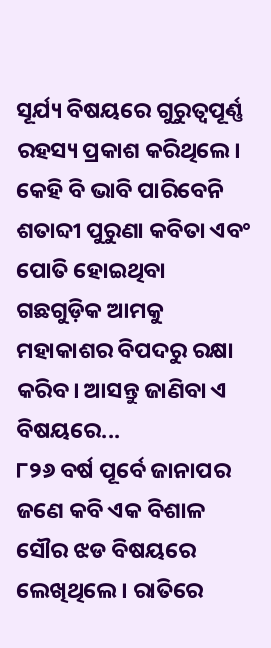ସୂର୍ଯ୍ୟ ବିଷୟରେ ଗୁରୁତ୍ୱପୂର୍ଣ୍ଣ ରହସ୍ୟ ପ୍ରକାଶ କରିଥିଲେ। କେହି ବି ଭାବି ପାରିବେନି ଶତାବ୍ଦୀ ପୁରୁଣା କବିତା ଏବଂ ପୋତି ହୋଇଥିବା ଗଛଗୁଡ଼ିକ ଆମକୁ ମହାକାଶର ବିପଦରୁ ରକ୍ଷା କରିବ। ଆସନ୍ତୁ ଜାଣିବା ଏ ବିଷୟରେ...
୮୨୬ ବର୍ଷ ପୂର୍ବେ ଜାନାପର ଜଣେ କବି ଏକ ବିଶାଳ ସୌର ଝଡ ବିଷୟରେ ଲେଖିଥିଲେ। ରାତିରେ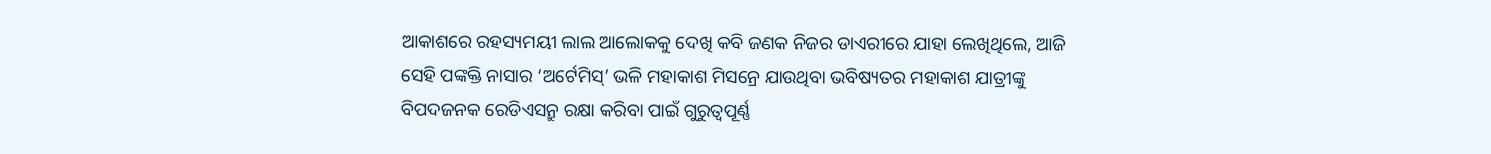ଆକାଶରେ ରହସ୍ୟମୟୀ ଲାଲ ଆଲୋକକୁ ଦେଖି କବି ଜଣକ ନିଜର ଡାଏରୀରେ ଯାହା ଲେଖିଥିଲେ, ଆଜି ସେହି ପଙ୍କକ୍ତି ନାସାର ‘ଅର୍ଟେମିସ୍’ ଭଳି ମହାକାଶ ମିସନ୍ରେ ଯାଉଥିବା ଭବିଷ୍ୟତର ମହାକାଶ ଯାତ୍ରୀଙ୍କୁ ବିପଦଜନକ ରେଡିଏସନ୍ରୁ ରକ୍ଷା କରିବା ପାଇଁ ଗୁରୁତ୍ବପୂର୍ଣ୍ଣ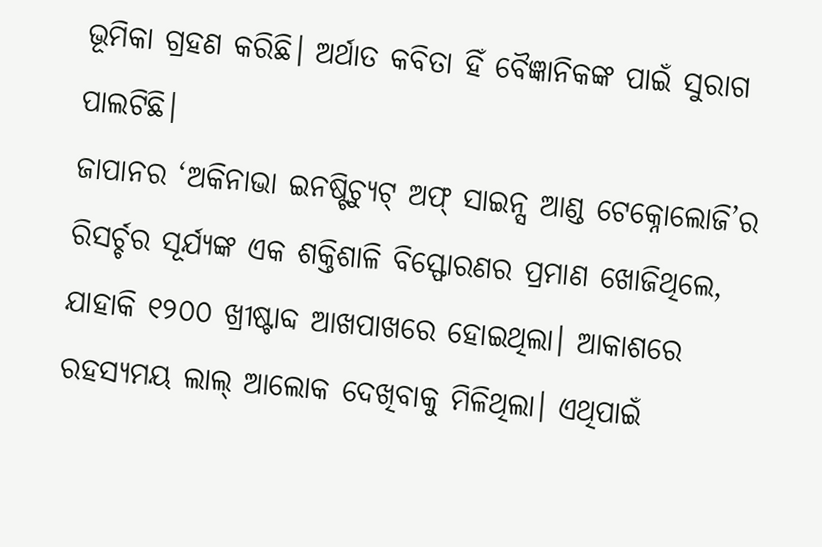ଭୂମିକା ଗ୍ରହଣ କରିଛି। ଅର୍ଥାତ କବିତା ହିଁ ବୈଜ୍ଞାନିକଙ୍କ ପାଇଁ ସୁରାଗ ପାଲଟିଛି।
ଜାପାନର ‘ଅକିନାଭା ଇନଷ୍ଟିଚ୍ୟୁଟ୍ ଅଫ୍ ସାଇନ୍ସ ଆଣ୍ଡ ଟେକ୍ନୋଲୋଜି’ର ରିସର୍ଚ୍ଚର ସୂର୍ଯ୍ୟଙ୍କ ଏକ ଶକ୍ତିଶାଳି ବିସ୍ଫୋରଣର ପ୍ରମାଣ ଖୋଜିଥିଲେ, ଯାହାକି ୧୨୦୦ ଖ୍ରୀଷ୍ଟାବ୍ଦ ଆଖପାଖରେ ହୋଇଥିଲା। ଆକାଶରେ ରହସ୍ୟମୟ ଲାଲ୍ ଆଲୋକ ଦେଖିବାକୁ ମିଳିଥିଲା। ଏଥିପାଇଁ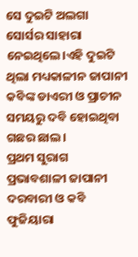ସେ ଦୁଇଟି ଅଲଗା ସୋର୍ସର ସାହାରା ନେଇଥିଲେ।ଏହି ଦୁଇଟି ଥିଲା ମଧ୍ୟକାଳୀନ ଜାପାନୀ କବିଙ୍କ ଡାଏରୀ ଓ ପ୍ରାଚୀନ ସମୟରୁ ଦବି ହୋଇଥିବା ଗଛର ଛାଲ।
ପ୍ରଥମ ସୁରାଗ ପ୍ରଭାବଶାଳୀ ଜାପାନୀ ଦରବାରୀ ଓ କବି ଫୁଜିୟାରା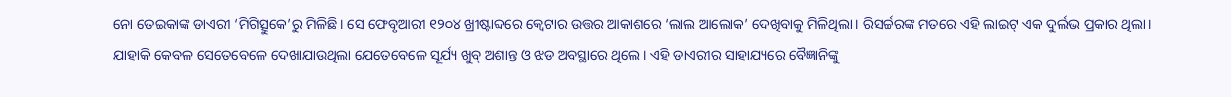ନୋ ତେଇକାଙ୍କ ଡାଏରୀ ‘ମିଗିତ୍ସୁକେ’ରୁ ମିଳିଛି। ସେ ଫେବୃଆରୀ ୧୨୦୪ ଖ୍ରୀଷ୍ଟାବ୍ଦରେ କ୍ବେଟାର ଉତ୍ତର ଆକାଶରେ ‘ଲାଲ ଆଲୋକ’ ଦେଖିବାକୁ ମିଳିଥିଲା। ରିସର୍ଚ୍ଚରଙ୍କ ମତରେ ଏହି ଲାଇଟ୍ ଏକ ଦୁର୍ଲଭ ପ୍ରକାର ଥିଲା। ଯାହାକି କେବଳ ସେତେବେଳେ ଦେଖାଯାଉଥିଲା ଯେତେବେଳେ ସୂର୍ଯ୍ୟ ଖୁବ୍ ଅଶାନ୍ତ ଓ ଝଡ ଅବସ୍ଥାରେ ଥିଲେ। ଏହି ଡାଏରୀର ସାହାଯ୍ୟରେ ବୈଜ୍ଞାନିଙ୍କୁ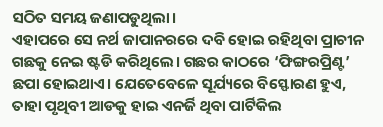ସଠିତ ସମୟ ଜଣାପଡୁଥିଲା।
ଏହାପରେ ସେ ନର୍ଥ ଜାପାନରରେ ଦବି ହୋଇ ରହିଥିବା ପ୍ରାଚୀନ ଗଛକୁ ନେଇ ଷ୍ଟଡି କରିଥିଲେ। ଗଛର କାଠରେ ‘ଫିଙ୍ଗରପ୍ରିଣ୍ଟ’ ଛପା ହୋଇଥାଏ। ଯେତେବେଳେ ସୂର୍ଯ୍ୟରେ ବିସ୍ଫୋରଣ ହୁଏ, ତାହା ପୃଥିବୀ ଆଡକୁ ହାଇ ଏନର୍ଜି ଥିବା ପାର୍ଟିକିଲ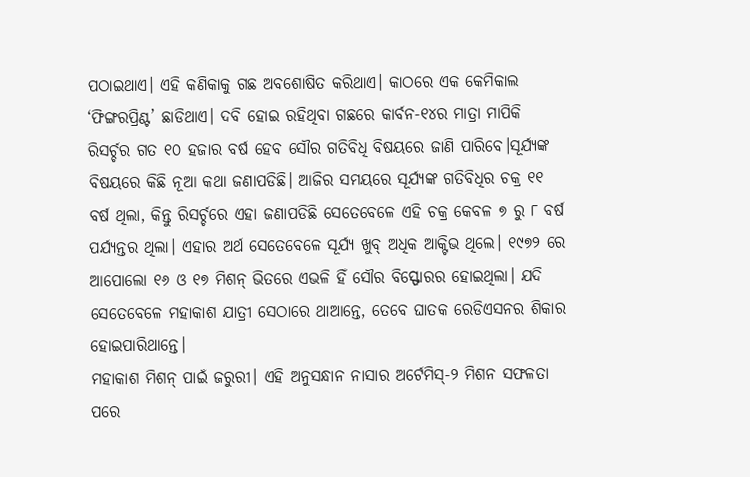ପଠାଇଥାଏ। ଏହି କଣିକାକୁ ଗଛ ଅବଶୋଷିତ କରିଥାଏ। କାଠରେ ଏକ କେମିକାଲ ‘ଫିଙ୍ଗରପ୍ରିଣ୍ଟ’ ଛାଡିଥାଏ। ଦବି ହୋଇ ରହିଥିବା ଗଛରେ କାର୍ବନ-୧୪ର ମାତ୍ରା ମାପିକି ରିସର୍ଚ୍ଚର ଗତ ୧୦ ହଜାର ବର୍ଷ ହେବ ସୌର ଗତିବିଧି ବିଷୟରେ ଜାଣି ପାରିବେ।ସୂର୍ଯ୍ୟଙ୍କ ବିଷୟରେ କିଛି ନୂଆ କଥା ଜଣାପଡିଛି। ଆଜିର ସମୟରେ ସୂର୍ଯ୍ୟଙ୍କ ଗତିବିଧିର ଚକ୍ର ୧୧ ବର୍ଷ ଥିଲା, କିନ୍ତୁ ରିସର୍ଚ୍ଚରେ ଏହା ଜଣାପଡିଛି ସେତେବେଳେ ଏହି ଚକ୍ର କେବଳ ୭ ରୁ ୮ ବର୍ଷ ପର୍ଯ୍ୟନ୍ତର ଥିଲା। ଏହାର ଅର୍ଥ ସେତେବେଳେ ସୂର୍ଯ୍ୟ ଖୁବ୍ ଅଧିକ ଆକ୍ଟିଭ ଥିଲେ। ୧୯୭୨ ରେ ଆପୋଲୋ ୧୬ ଓ ୧୭ ମିଶନ୍ ଭିତରେ ଏଭଳି ହିଁ ସୌର ବିସ୍ଫୋରର ହୋଇଥିଲା। ଯଦି ସେତେବେଳେ ମହାକାଶ ଯାତ୍ରୀ ସେଠାରେ ଥାଆନ୍ତେ, ତେବେ ଘାତକ ରେଡିଏସନର ଶିକାର ହୋଇପାରିଥାନ୍ତେ।
ମହାକାଶ ମିଶନ୍ ପାଇଁ ଜରୁରୀ। ଏହି ଅନୁସନ୍ଧାନ ନାସାର ଅର୍ଟେମିସ୍-୨ ମିଶନ ସଫଳତା ପରେ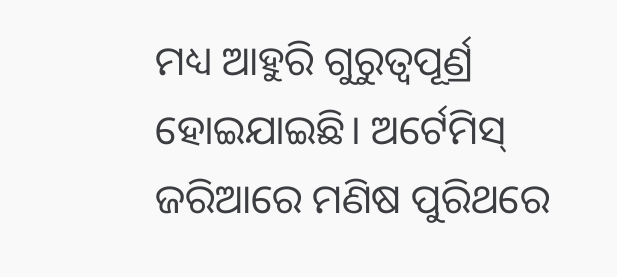ମଧ୍ୟ ଆହୁରି ଗୁରୁତ୍ବପୂର୍ଣ୍ର ହୋଇଯାଇଛି। ଅର୍ଟେମିସ୍ ଜରିଆରେ ମଣିଷ ପୁରିଥରେ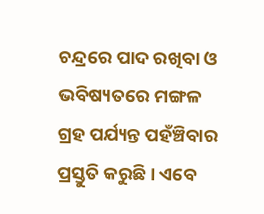ଚନ୍ଦ୍ରରେ ପାଦ ରଖିବା ଓ ଭବିଷ୍ୟତରେ ମଙ୍ଗଳ ଗ୍ରହ ପର୍ଯ୍ୟନ୍ତ ପହଁଞ୍ଚିବାର ପ୍ରସ୍ତୁତି କରୁଛି। ଏବେ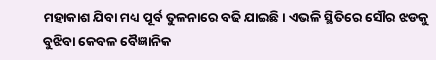ମହାକାଶ ଯିବା ମଧ୍ୟ ପୂର୍ବ ତୁଳନାରେ ବଢି ଯାଇଛି। ଏଭଳି ସ୍ଥିତିରେ ସୌର ଝଡକୁ ବୁଝିବା କେବଳ ବୈଜ୍ଞାନିକ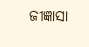ଜୀଜ୍ଞାସା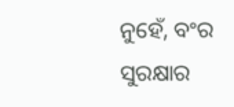ନୁହେଁ, ବଂର ସୁରକ୍ଷାର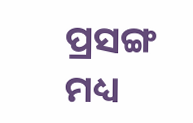ପ୍ରସଙ୍ଗ ମଧ୍ୟ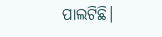ପାଲଟିଛି।